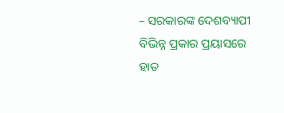– ସରକାରଙ୍କ ଦେଶବ୍ୟାପୀ ବିଭିନ୍ନ ପ୍ରକାର ପ୍ରୟାସରେ ହାତ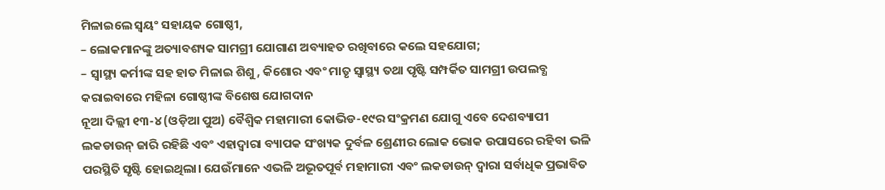ମିଳାଇଲେ ସ୍ୱୟଂ ସହାୟକ ଗୋଷ୍ଠୀ,
– ଲୋକମାନଙ୍କୁ ଅତ୍ୟାବଶ୍ୟକ ସାମଗ୍ରୀ ଯୋଗାଣ ଅବ୍ୟାହତ ରଖିବାରେ କଲେ ସହଯୋଗ;
– ସ୍ୱାସ୍ଥ୍ୟ କର୍ମୀଙ୍କ ସହ ହାତ ମିଳାଇ ଶିଶୁ, କିଶୋର ଏବଂ ମାତୃ ସ୍ୱାସ୍ଥ୍ୟ ତଥା ପୃଷ୍ଟି ସମ୍ପର୍କିତ ସାମଗ୍ରୀ ଉପଲବ୍ଧ କରାଇବାରେ ମହିଳା ଗୋଷ୍ଠୀଙ୍କ ବିଶେଷ ଯୋଗଦାନ
ନୂଆ ଦିଲ୍ଲୀ ୧୩-୪ (ଓଡ଼ିଆ ପୁଅ) ବୈଶ୍ୱିକ ମହାମାରୀ କୋଭିଡ-୧୯ର ସଂକ୍ରମଣ ଯୋଗୁ ଏବେ ଦେଶବ୍ୟାପୀ ଲକଡାଉନ୍ ଜାରି ରହିଛି ଏବଂ ଏହାଦ୍ୱାରା ବ୍ୟାପକ ସଂଖ୍ୟକ ଦୁର୍ବଳ ଶ୍ରେଣୀର ଲୋକ ଭୋକ ଉପାସରେ ରହିବା ଭଳି ପରସ୍ଥିତି ସୃଷ୍ଟି ହୋଇଥିଲା। ଯେଉଁମାନେ ଏଭଳି ଅଭୂତପୂର୍ବ ମହାମାରୀ ଏବଂ ଲକଡାଉନ୍ ଦ୍ୱାରା ସର୍ବାଧିକ ପ୍ରଭାବିତ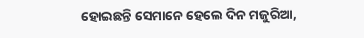ହୋଇଛନ୍ତି ସେମାନେ ହେଲେ ଦିନ ମଜୁରିଆ,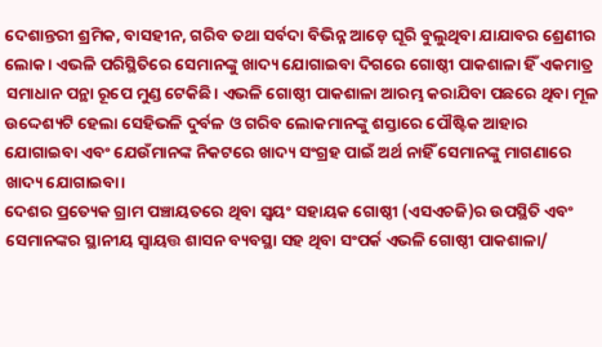ଦେଶାନ୍ତରୀ ଶ୍ରମିକ, ବାସହୀନ, ଗରିବ ତଥା ସର୍ବଦା ବିଭିନ୍ନ ଆଡ଼େ ଘୂରି ବୁଲୁଥିବା ଯାଯାବର ଶ୍ରେଣୀର ଲୋକ। ଏଭଳି ପରିସ୍ଥିତିରେ ସେମାନଙ୍କୁ ଖାଦ୍ୟ ଯୋଗାଇବା ଦିଗରେ ଗୋଷ୍ଠୀ ପାକଶାଳା ହିଁ ଏକମାତ୍ର ସମାଧାନ ପନ୍ଥା ରୂପେ ମୁଣ୍ଡ ଟେକିଛି। ଏଭଳି ଗୋଷ୍ଠୀ ପାକଶାଳା ଆରମ୍ଭ କରାଯିବା ପଛରେ ଥିବା ମୂଳ ଉଦ୍ଦେଶ୍ୟଟି ହେଲା ସେହିଭଳି ଦୁର୍ବଳ ଓ ଗରିବ ଲୋକମାନଙ୍କୁ ଶସ୍ତାରେ ପୌଷ୍ଟିକ ଆହାର ଯୋଗାଇବା ଏବଂ ଯେଉଁମାନଙ୍କ ନିକଟରେ ଖାଦ୍ୟ ସଂଗ୍ରହ ପାଇଁ ଅର୍ଥ ନାହିଁ ସେମାନଙ୍କୁ ମାଗଣାରେ ଖାଦ୍ୟ ଯୋଗାଇବା।
ଦେଶର ପ୍ରତ୍ୟେକ ଗ୍ରାମ ପଞ୍ଚାୟତରେ ଥିବା ସ୍ୱୟଂ ସହାୟକ ଗୋଷ୍ଠୀ (ଏସଏଚଜି)ର ଉପସ୍ଥିତି ଏବଂ ସେମାନଙ୍କର ସ୍ଥାନୀୟ ସ୍ୱାୟତ୍ତ ଶାସନ ବ୍ୟବସ୍ଥା ସହ ଥିବା ସଂପର୍କ ଏଭଳି ଗୋଷ୍ଠୀ ପାକଶାଳା/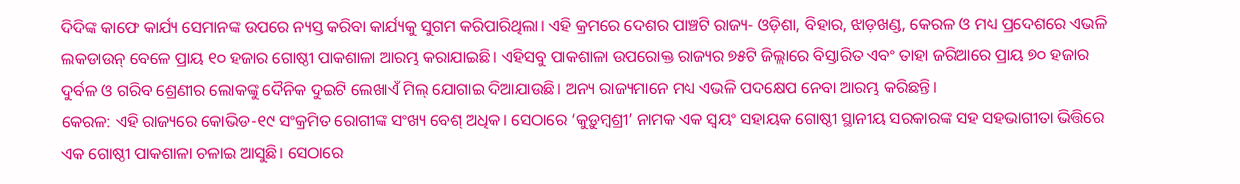ଦିଦିଙ୍କ କାଫେ କାର୍ଯ୍ୟ ସେମାନଙ୍କ ଉପରେ ନ୍ୟସ୍ତ କରିବା କାର୍ଯ୍ୟକୁ ସୁଗମ କରିପାରିଥିଲା। ଏହି କ୍ରମରେ ଦେଶର ପାଞ୍ଚଟି ରାଜ୍ୟ- ଓଡ଼ିଶା, ବିହାର, ଝାଡ଼ଖଣ୍ଡ, କେରଳ ଓ ମଧ୍ୟ ପ୍ରଦେଶରେ ଏଭଳି ଲକଡାଉନ୍ ବେଳେ ପ୍ରାୟ ୧୦ ହଜାର ଗୋଷ୍ଠୀ ପାକଶାଳା ଆରମ୍ଭ କରାଯାଇଛି। ଏହିସବୁ ପାକଶାଳା ଉପରୋକ୍ତ ରାଜ୍ୟର ୭୫ଟି ଜିଲ୍ଲାରେ ବିସ୍ତାରିତ ଏବଂ ତାହା ଜରିଆରେ ପ୍ରାୟ ୭୦ ହଜାର ଦୁର୍ବଳ ଓ ଗରିବ ଶ୍ରେଣୀର ଲୋକଙ୍କୁ ଦୈନିକ ଦୁଇଟି ଲେଖାଏଁ ମିଲ୍ ଯୋଗାଇ ଦିଆଯାଉଛି। ଅନ୍ୟ ରାଜ୍ୟମାନେ ମଧ୍ୟ ଏଭଳି ପଦକ୍ଷେପ ନେବା ଆରମ୍ଭ କରିଛନ୍ତି।
କେରଳ: ଏହି ରାଜ୍ୟରେ କୋଭିଡ-୧୯ ସଂକ୍ରମିତ ରୋଗୀଙ୍କ ସଂଖ୍ୟ ବେଶ୍ ଅଧିକ। ସେଠାରେ ‘କୁଡ଼ୁମ୍ବଶ୍ରୀ’ ନାମକ ଏକ ସ୍ୱୟଂ ସହାୟକ ଗୋଷ୍ଠୀ ସ୍ଥାନୀୟ ସରକାରଙ୍କ ସହ ସହଭାଗୀତା ଭିତ୍ତିରେ ଏକ ଗୋଷ୍ଠୀ ପାକଶାଳା ଚଳାଇ ଆସୁଛି। ସେଠାରେ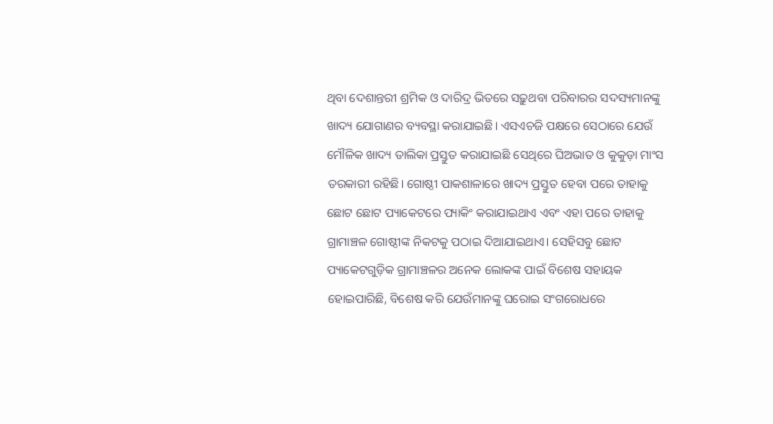ଥିବା ଦେଶାନ୍ତରୀ ଶ୍ରମିକ ଓ ଦାରିଦ୍ର ଭିତରେ ସଢ଼ୁଥବା ପରିବାରର ସଦସ୍ୟମାନଙ୍କୁ ଖାଦ୍ୟ ଯୋଗାଣର ବ୍ୟବସ୍ଥା କରାଯାଇଛି। ଏସଏଚଜି ପକ୍ଷରେ ସେଠାରେ ଯେଉଁ ମୌଳିକ ଖାଦ୍ୟ ତାଲିକା ପ୍ରସ୍ତୁତ କରାଯାଇଛି ସେଥିରେ ଘିଅଭାତ ଓ କୁକୁଡ଼ା ମାଂସ ତରକାରୀ ରହିଛି। ଗୋଷ୍ଠୀ ପାକଶାଳାରେ ଖାଦ୍ୟ ପ୍ରସ୍ତୁତ ହେବା ପରେ ତାହାକୁ ଛୋଟ ଛୋଟ ପ୍ୟାକେଟରେ ପ୍ୟାକିଂ କରାଯାଇଥାଏ ଏବଂ ଏହା ପରେ ତାହାକୁ ଗ୍ରାମାଞ୍ଚଳ ଗୋଷ୍ଠୀଙ୍କ ନିକଟକୁ ପଠାଇ ଦିଆଯାଇଥାଏ। ସେହିସବୁ ଛୋଟ ପ୍ୟାକେଟଗୁଡ଼ିକ ଗ୍ରାମାଞ୍ଚଳର ଅନେକ ଲୋକଙ୍କ ପାଇଁ ବିଶେଷ ସହାୟକ ହୋଇପାରିଛି, ବିଶେଷ କରି ଯେଉଁମାନଙ୍କୁ ଘରୋଇ ସଂଗରୋଧରେ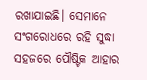ରଖାଯାଇଛି। ସେମାନେ ସଂଗରୋଧରେ ରହି ସୁଦ୍ଧା ସହଜରେ ପୌଷ୍ଟିକ ଆହାର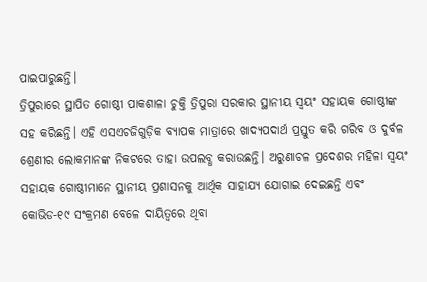ପାଇପାରୁଛନ୍ତି।
ତ୍ରିପୁରାରେ ସ୍ଥାପିତ ଗୋଷ୍ଠୀ ପାକଶାଳା ଚୁକ୍ତି ତ୍ରିପୁରା ସରକାର ସ୍ଥାନୀୟ ସ୍ୱୟଂ ସହାୟକ ଗୋଷ୍ଠୀଙ୍କ ସହ କରିଛନ୍ତି। ଏହି ଏସଏଚଜିଗୁଡ଼ିକ ବ୍ୟାପକ ମାତ୍ରାରେ ଖାଦ୍ୟପଦାର୍ଥ ପ୍ରସ୍ତୁତ କରି ଗରିବ ଓ ଦୁର୍ବଳ ଶ୍ରେଣୀର ଲୋକମାନଙ୍କ ନିକଟରେ ତାହା ଉପଲବ୍ଧ କରାଉଛନ୍ତି। ଅରୁଣାଚଳ ପ୍ରଦେଶର ମହିଳା ସ୍ୱୟଂ ସହାୟକ ଗୋଷ୍ଠୀମାନେ ସ୍ଥାନୀୟ ପ୍ରଶାସନକୁ ଆର୍ଥିକ ସାହାଯ୍ୟ ଯୋଗାଇ ଦେଇଛନ୍ତି ଏବଂ କୋଭିଡ-୧୯ ସଂକ୍ରମଣ ବେଳେ ଦାୟିତ୍ୱରେ ଥିବା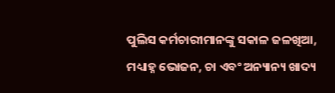ପୁଲିସ କର୍ମଚାରୀମାନଙ୍କୁ ସକାଳ ଜଳଖିଆ, ମଧ୍ୟାହ୍ନ ଭୋଜନ, ଚା ଏବଂ ଅନ୍ୟାନ୍ୟ ଖାଦ୍ୟ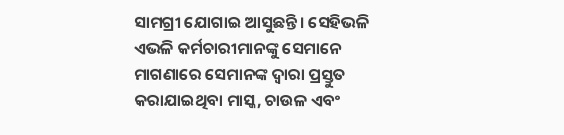ସାମଗ୍ରୀ ଯୋଗାଇ ଆସୁଛନ୍ତି। ସେହିଭଳି ଏଭଳି କର୍ମଚାରୀମାନଙ୍କୁ ସେମାନେ ମାଗଣାରେ ସେମାନଙ୍କ ଦ୍ୱାରା ପ୍ରସ୍ତୁତ କରାଯାଇଥିବା ମାସ୍କ, ଚାଉଳ ଏବଂ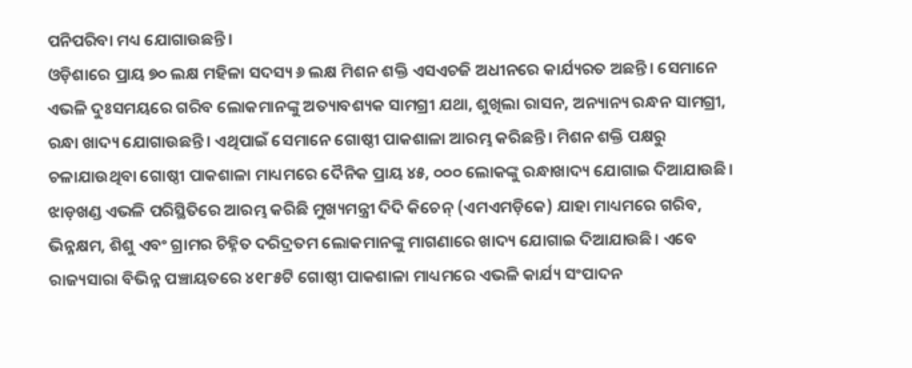ପନିପରିବା ମଧ୍ୟ ଯୋଗାଉଛନ୍ତି।
ଓଡ଼ିଶାରେ ପ୍ରାୟ ୭୦ ଲକ୍ଷ ମହିଳା ସଦସ୍ୟ ୬ ଲକ୍ଷ ମିଶନ ଶକ୍ତି ଏସଏଚଜି ଅଧୀନରେ କାର୍ଯ୍ୟରତ ଅଛନ୍ତି। ସେମାନେ ଏଭଳି ଦୁଃସମୟରେ ଗରିବ ଲୋକମାନଙ୍କୁ ଅତ୍ୟାବଶ୍ୟକ ସାମଗ୍ରୀ ଯଥା, ଶୁଖିଲା ରାସନ, ଅନ୍ୟାନ୍ୟ ରନ୍ଧନ ସାମଗ୍ରୀ, ରନ୍ଧା ଖାଦ୍ୟ ଯୋଗାଉଛନ୍ତି। ଏଥିପାଇଁ ସେମାନେ ଗୋଷ୍ଠୀ ପାକଶାଳା ଆରମ୍ଭ କରିଛନ୍ତି। ମିଶନ ଶକ୍ତି ପକ୍ଷରୁ ଚଳାଯାଉଥିବା ଗୋଷ୍ଠୀ ପାକଶାଳା ମାଧ୍ୟମରେ ଦୈନିକ ପ୍ରାୟ ୪୫, ୦୦୦ ଲୋକଙ୍କୁ ରନ୍ଧାଖାଦ୍ୟ ଯୋଗାଇ ଦିଆଯାଉଛି।
ଝାଡ଼ଖଣ୍ଡ ଏଭଳି ପରିସ୍ଥିତିରେ ଆରମ୍ଭ କରିଛି ମୁଖ୍ୟମନ୍ତ୍ରୀ ଦିଦି କିଚେନ୍ (ଏମଏମଡ଼ିକେ) ଯାହା ମାଧ୍ୟମରେ ଗରିବ, ଭିନ୍ନକ୍ଷମ, ଶିଶୁ ଏବଂ ଗ୍ରାମର ଚିହ୍ନିତ ଦରିଦ୍ରତମ ଲୋକମାନଙ୍କୁ ମାଗଣାରେ ଖାଦ୍ୟ ଯୋଗାଇ ଦିଆଯାଉଛି। ଏବେ ରାଜ୍ୟସାରା ବିଭିନ୍ନ ପଞ୍ଚାୟତରେ ୪୧୮୫ଟି ଗୋଷ୍ଠୀ ପାକଶାଳା ମାଧ୍ୟମରେ ଏଭଳି କାର୍ଯ୍ୟ ସଂପାଦନ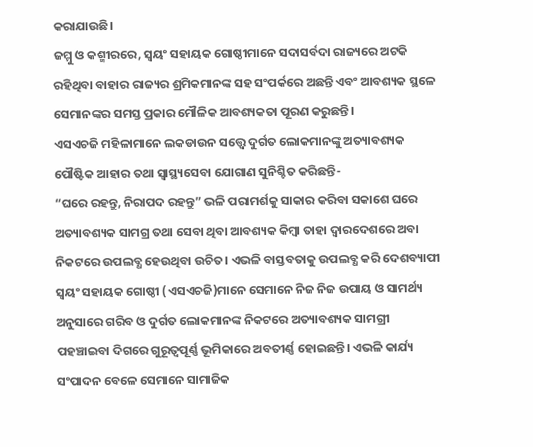କରାଯାଉଛି।
ଜମ୍ମୁ ଓ କଶ୍ମୀରରେ, ସ୍ୱୟଂ ସହାୟକ ଗୋଷ୍ଠୀମାନେ ସଦାସର୍ବଦା ରାଜ୍ୟରେ ଅଟକି ରହିଥିବା ବାହାର ରାଜ୍ୟର ଶ୍ରମିକମାନଙ୍କ ସହ ସଂପର୍କରେ ଅଛନ୍ତି ଏବଂ ଆବଶ୍ୟକ ସ୍ଥଳେ ସେମାନଙ୍କର ସମସ୍ତ ପ୍ରକାର ମୌଳିକ ଆବଶ୍ୟକତା ପୂରଣ କରୁଛନ୍ତି।
ଏସଏଚଜି ମହିଳାମାନେ ଲକଡାଉନ ସତ୍ତ୍ୱେ ଦୁର୍ଗତ ଲୋକମାନଙ୍କୁ ଅତ୍ୟାବଶ୍ୟକ ପୌଷ୍ଟିକ ଆହାର ତଥା ସ୍ୱାସ୍ଥ୍ୟସେବା ଯୋଗାଣ ସୁନିଶ୍ଚିତ କରିଛନ୍ତି-
“ଘରେ ରହନ୍ତୁ, ନିରାପଦ ରହନ୍ତୁ” ଭଳି ପରାମର୍ଶକୁ ସାକାର କରିବା ସକାଶେ ଘରେ ଅତ୍ୟାବଶ୍ୟକ ସାମଗ୍ର ତଥା ସେବା ଥିବା ଆବଶ୍ୟକ କିମ୍ବା ତାହା ଦ୍ୱାରଦେଶରେ ଅବା ନିକଟରେ ଉପଲବ୍ଧ ହେଉଥିବା ଉଚିତ। ଏଭଳି ବାସ୍ତବତାକୁ ଉପଲବ୍ଧ କରି ଦେଶବ୍ୟାପୀ ସ୍ୱୟଂ ସହାୟକ ଗୋଷ୍ଠୀ (ଏସଏଚଜି)ମାନେ ସେମାନେ ନିଜ ନିଜ ଉପାୟ ଓ ସାମର୍ଥ୍ୟ ଅନୁସାରେ ଗରିବ ଓ ଦୁର୍ଗତ ଲୋକମାନଙ୍କ ନିକଟରେ ଅତ୍ୟାବଶ୍ୟକ ସାମଗ୍ରୀ ପହଞ୍ଚାଇବା ଦିଗରେ ଗୁରୂତ୍ୱପୂର୍ଣ୍ଣ ଭୂମିକାରେ ଅବତୀର୍ଣ୍ଣ ହୋଇଛନ୍ତି। ଏଭଳି କାର୍ଯ୍ୟ ସଂପାଦନ ବେଳେ ସେମାନେ ସାମାଜିକ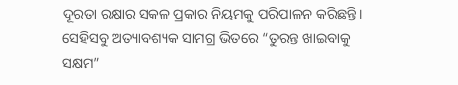ଦୂରତା ରକ୍ଷାର ସକଳ ପ୍ରକାର ନିୟମକୁ ପରିପାଳନ କରିଛନ୍ତି। ସେହିସବୁ ଅତ୍ୟାବଶ୍ୟକ ସାମଗ୍ର ଭିତରେ “ତୁରନ୍ତ ଖାଇବାକୁ ସକ୍ଷମ”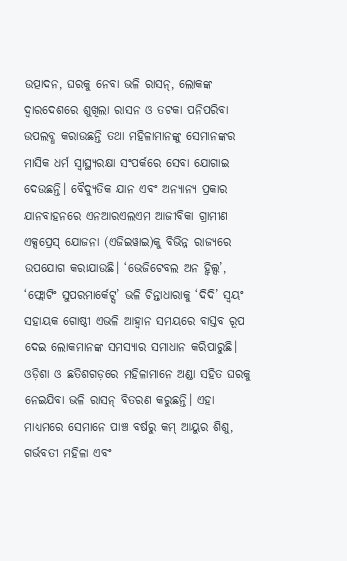ଉତ୍ପାଦନ, ଘରକୁ ନେବା ଭଳି ରାସନ୍, ଲୋକଙ୍କ ଦ୍ୱାରଦେଶରେ ଶୁଖିଲା ରାସନ ଓ ତଟକା ପନିପରିବା ଉପଲବ୍ଧ କରାଉଛନ୍ତି ତଥା ମହିଳାମାନଙ୍କୁ ସେମାନଙ୍କର ମାସିକ ଧର୍ମ ସ୍ୱାସ୍ଥ୍ୟରକ୍ଷା ସଂପର୍କରେ ସେବା ଯୋଗାଇ ଦେଉଛନ୍ତି। ବୈଦ୍ୟୁତିକ ଯାନ ଏବଂ ଅନ୍ୟାନ୍ୟ ପ୍ରକାର ଯାନବାହନରେ ଏନଆରଏଲଏମ ଆଜୀବିକା ଗ୍ରାମୀଣ ଏକ୍ସପ୍ରେସ୍ ଯୋଜନା (ଏଜିଇୱାଇ)କୁ ବିଭିନ୍ନ ରାଜ୍ୟରେ ଉପଯୋଗ କରାଯାଉଛି। ‘ଭେଜିଟେବଲ ଅନ ହ୍ୱିଲ୍ସ’, ‘ଫ୍ଲୋଟିଂ ସୁପରମାର୍କେଟ୍ସ’ ଭଳି ଚିନ୍ତାଧାରାକୁ ‘ଦିଦି’ ସ୍ୱୟଂ ସହାୟକ ଗୋଷ୍ଠୀ ଏଭଳି ଆହ୍ଵାନ ସମୟରେ ବାସ୍ତବ ରୂପ ଦେଇ ଲୋକମାନଙ୍କ ସମସ୍ୟାର ସମାଧାନ କରିପାରୁଛି। ଓଡ଼ିଶା ଓ ଛତିଶଗଡ଼ରେ ମହିଳାମାନେ ଅଣ୍ଡା ସହିତ ଘରକୁ ନେଇଯିବା ଭଳି ରାସନ୍ ବିତରଣ କରୁଛନ୍ତି। ଏହା ମାଧ୍ୟମରେ ସେମାନେ ପାଞ୍ଚ ବର୍ଷରୁ କମ୍ ଆୟୁର ଶିଶୁ, ଗର୍ଭବତୀ ମହିଳା ଏବଂ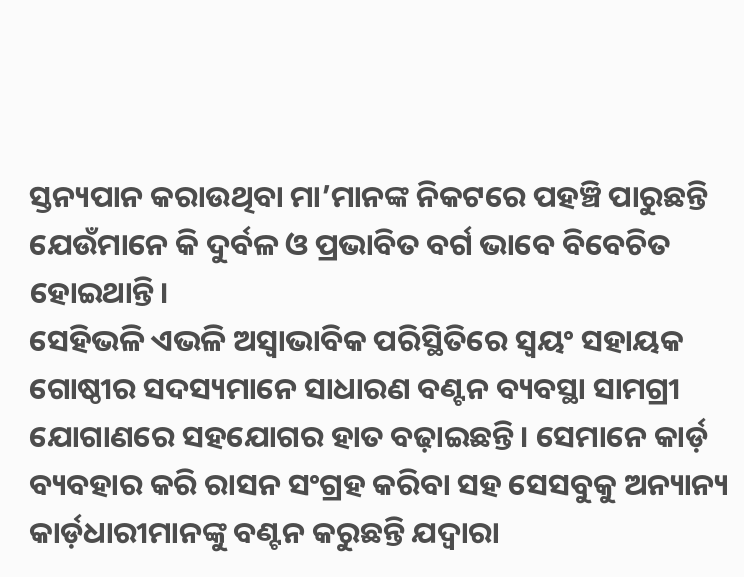ସ୍ତନ୍ୟପାନ କରାଉଥିବା ମା’ମାନଙ୍କ ନିକଟରେ ପହଞ୍ଚି ପାରୁଛନ୍ତି ଯେଉଁମାନେ କି ଦୁର୍ବଳ ଓ ପ୍ରଭାବିତ ବର୍ଗ ଭାବେ ବିବେଚିତ ହୋଇଥାନ୍ତି।
ସେହିଭଳି ଏଭଳି ଅସ୍ୱାଭାବିକ ପରିସ୍ଥିତିରେ ସ୍ୱୟଂ ସହାୟକ ଗୋଷ୍ଠୀର ସଦସ୍ୟମାନେ ସାଧାରଣ ବଣ୍ଟନ ବ୍ୟବସ୍ଥା ସାମଗ୍ରୀ ଯୋଗାଣରେ ସହଯୋଗର ହାତ ବଢ଼ାଇଛନ୍ତି। ସେମାନେ କାର୍ଡ଼ ବ୍ୟବହାର କରି ରାସନ ସଂଗ୍ରହ କରିବା ସହ ସେସବୁକୁ ଅନ୍ୟାନ୍ୟ କାର୍ଡ଼ଧାରୀମାନଙ୍କୁ ବଣ୍ଟନ କରୁଛନ୍ତି ଯଦ୍ୱାରା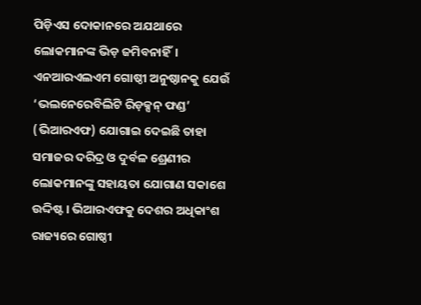ପିଡ଼ିଏସ ଦୋକାନରେ ଅଯଥାରେ ଲୋକମାନଙ୍କ ଭିଡ଼ ଜମିବନାହିଁ। ଏନଆରଏଲଏମ ଗୋଷ୍ଠୀ ଅନୁଷ୍ଠାନକୁ ଯେଉଁ ‘ଭଲନେରେବିଲିଟି ରିଡ଼କ୍ସନ୍ ଫଣ୍ଡ’ (ଭିଆରଏଫ) ଯୋଗାଇ ଦେଇଛି ତାହା ସମାଜର ଦରିଦ୍ର ଓ ଦୁର୍ବଳ ଶ୍ରେଣୀର ଲୋକମାନଙ୍କୁ ସହାୟତା ଯୋଗାଣ ସକାଶେ ଉଦ୍ଦିଷ୍ଟ। ଭିଆରଏଫକୁ ଦେଶର ଅଧିକାଂଶ ରାଜ୍ୟରେ ଗୋଷ୍ଠୀ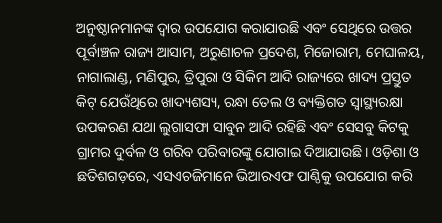ଅନୁଷ୍ଠାନମାନଙ୍କ ଦ୍ୱାର ଉପଯୋଗ କରାଯାଉଛି ଏବଂ ସେଥିରେ ଉତ୍ତର ପୂର୍ବାଞ୍ଚଳ ରାଜ୍ୟ ଆସାମ, ଅରୁଣାଚଳ ପ୍ରଦେଶ, ମିଜୋରାମ, ମେଘାଳୟ, ନାଗାଲାଣ୍ଡ, ମଣିପୁର, ତ୍ରିପୁରା ଓ ସିକିମ ଆଦି ରାଜ୍ୟରେ ଖାଦ୍ୟ ପ୍ରସ୍ତୁତ କିଟ୍ ଯେଉଁଥିରେ ଖାଦ୍ୟଶସ୍ୟ, ରନ୍ଧା ତେଲ ଓ ବ୍ୟକ୍ତିଗତ ସ୍ୱାସ୍ଥ୍ୟରକ୍ଷା ଉପକରଣ ଯଥା ଲୁଗାସଫା ସାବୁନ ଆଦି ରହିଛି ଏବଂ ସେସବୁ କିଟକୁ ଗ୍ରାମର ଦୁର୍ବଳ ଓ ଗରିବ ପରିବାରଙ୍କୁ ଯୋଗାଇ ଦିଆଯାଉଛି। ଓଡ଼ିଶା ଓ ଛତିଶଗଡ଼ରେ, ଏସଏଚଜିମାନେ ଭିଆରଏଫ ପାଣ୍ଠିକୁ ଉପଯୋଗ କରି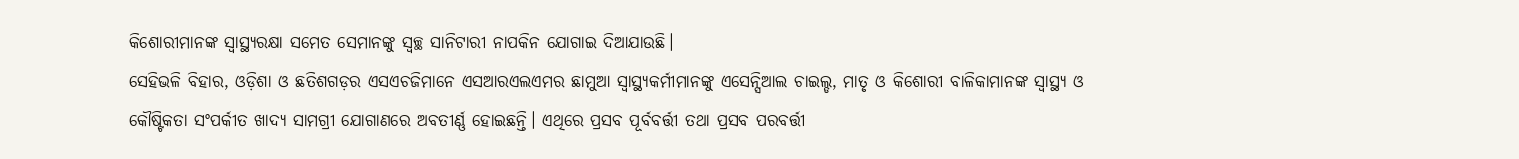କିଶୋରୀମାନଙ୍କ ସ୍ୱାସ୍ଥ୍ୟରକ୍ଷା ସମେତ ସେମାନଙ୍କୁ ସ୍ୱଚ୍ଛ ସାନିଟାରୀ ନାପକିନ ଯୋଗାଇ ଦିଆଯାଉଛି।
ସେହିଭଳି ବିହାର, ଓଡ଼ିଶା ଓ ଛତିଶଗଡ଼ର ଏସଏଚଜିମାନେ ଏସଆରଏଲଏମର ଛାମୁଆ ସ୍ୱାସ୍ଥ୍ୟକର୍ମୀମାନଙ୍କୁ ଏସେନ୍ସିଆଲ ଚାଇଲ୍ଡ, ମାତୃ ଓ କିଶୋରୀ ବାଳିକାମାନଙ୍କ ସ୍ୱାସ୍ଥ୍ୟ ଓ କୌଷ୍ଟିକତା ସଂପର୍କୀତ ଖାଦ୍ୟ ସାମଗ୍ରୀ ଯୋଗାଣରେ ଅବତୀର୍ଣ୍ଣ ହୋଇଛନ୍ତି। ଏଥିରେ ପ୍ରସବ ପୂର୍ବବର୍ତ୍ତୀ ତଥା ପ୍ରସବ ପରବର୍ତ୍ତୀ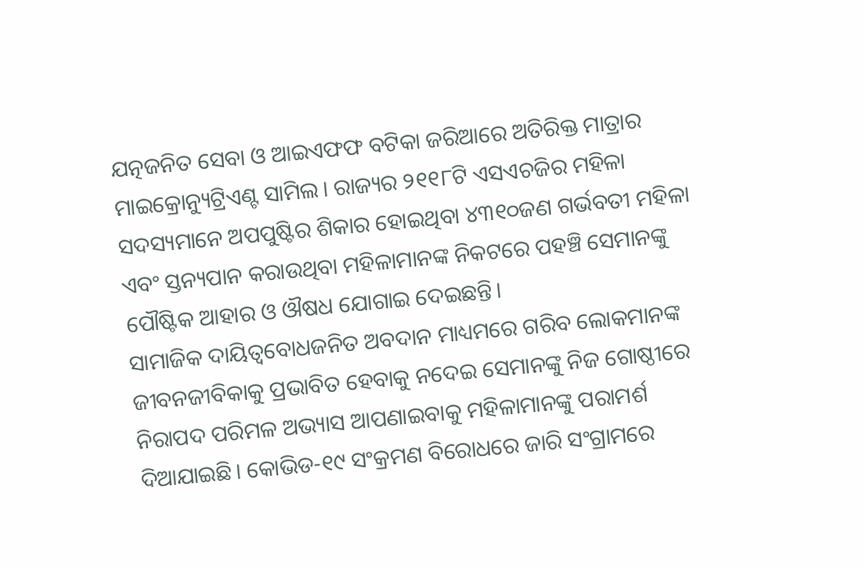ଯତ୍ନଜନିତ ସେବା ଓ ଆଇଏଫଫ ବଟିକା ଜରିଆରେ ଅତିରିକ୍ତ ମାତ୍ରାର ମାଇକ୍ରୋନ୍ୟୁଟ୍ରିଏଣ୍ଟ ସାମିଲ। ରାଜ୍ୟର ୨୧୧୮ଟି ଏସଏଚଜିର ମହିଳା ସଦସ୍ୟମାନେ ଅପପୁଷ୍ଟିର ଶିକାର ହୋଇଥିବା ୪୩୧୦ଜଣ ଗର୍ଭବତୀ ମହିଳା ଏବଂ ସ୍ତନ୍ୟପାନ କରାଉଥିବା ମହିଳାମାନଙ୍କ ନିକଟରେ ପହଞ୍ଚି ସେମାନଙ୍କୁ ପୌଷ୍ଟିକ ଆହାର ଓ ଔଷଧ ଯୋଗାଇ ଦେଇଛନ୍ତି।
ସାମାଜିକ ଦାୟିତ୍ୱବୋଧଜନିତ ଅବଦାନ ମାଧ୍ୟମରେ ଗରିବ ଲୋକମାନଙ୍କ ଜୀବନଜୀବିକାକୁ ପ୍ରଭାବିତ ହେବାକୁ ନଦେଇ ସେମାନଙ୍କୁ ନିଜ ଗୋଷ୍ଠୀରେ ନିରାପଦ ପରିମଳ ଅଭ୍ୟାସ ଆପଣାଇବାକୁ ମହିଳାମାନଙ୍କୁ ପରାମର୍ଶ ଦିଆଯାଇଛି। କୋଭିଡ-୧୯ ସଂକ୍ରମଣ ବିରୋଧରେ ଜାରି ସଂଗ୍ରାମରେ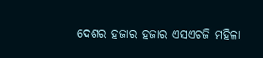ଦେଶର ହଜାର ହଜାର ଏସଏଚଜି ମହିଳା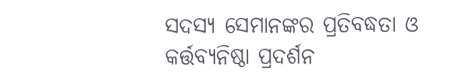ସଦସ୍ୟ ସେମାନଙ୍କର ପ୍ରତିବଦ୍ଧତା ଓ କର୍ତ୍ତବ୍ୟନିଷ୍ଠା ପ୍ରଦର୍ଶନ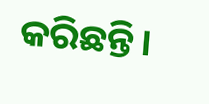କରିଛନ୍ତି।